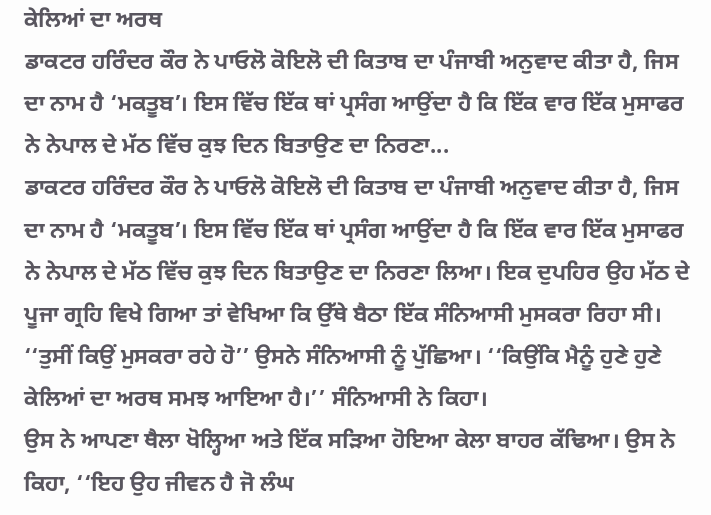ਕੇਲਿਆਂ ਦਾ ਅਰਥ
ਡਾਕਟਰ ਹਰਿੰਦਰ ਕੌਰ ਨੇ ਪਾਓਲੋ ਕੋਇਲੋ ਦੀ ਕਿਤਾਬ ਦਾ ਪੰਜਾਬੀ ਅਨੁਵਾਦ ਕੀਤਾ ਹੈ, ਜਿਸ ਦਾ ਨਾਮ ਹੈ ‘ਮਕਤੂਬ’। ਇਸ ਵਿੱਚ ਇੱਕ ਥਾਂ ਪ੍ਰਸੰਗ ਆਉਂਦਾ ਹੈ ਕਿ ਇੱਕ ਵਾਰ ਇੱਕ ਮੁਸਾਫਰ ਨੇ ਨੇਪਾਲ ਦੇ ਮੱਠ ਵਿੱਚ ਕੁਝ ਦਿਨ ਬਿਤਾਉਣ ਦਾ ਨਿਰਣਾ...
ਡਾਕਟਰ ਹਰਿੰਦਰ ਕੌਰ ਨੇ ਪਾਓਲੋ ਕੋਇਲੋ ਦੀ ਕਿਤਾਬ ਦਾ ਪੰਜਾਬੀ ਅਨੁਵਾਦ ਕੀਤਾ ਹੈ, ਜਿਸ ਦਾ ਨਾਮ ਹੈ ‘ਮਕਤੂਬ’। ਇਸ ਵਿੱਚ ਇੱਕ ਥਾਂ ਪ੍ਰਸੰਗ ਆਉਂਦਾ ਹੈ ਕਿ ਇੱਕ ਵਾਰ ਇੱਕ ਮੁਸਾਫਰ ਨੇ ਨੇਪਾਲ ਦੇ ਮੱਠ ਵਿੱਚ ਕੁਝ ਦਿਨ ਬਿਤਾਉਣ ਦਾ ਨਿਰਣਾ ਲਿਆ। ਇਕ ਦੁਪਹਿਰ ਉਹ ਮੱਠ ਦੇ ਪੂਜਾ ਗ੍ਰਹਿ ਵਿਖੇ ਗਿਆ ਤਾਂ ਵੇਖਿਆ ਕਿ ਉੱਥੇ ਬੈਠਾ ਇੱਕ ਸੰਨਿਆਸੀ ਮੁਸਕਰਾ ਰਿਹਾ ਸੀ। ‘‘ਤੁਸੀਂ ਕਿਉਂ ਮੁਸਕਰਾ ਰਹੇ ਹੋ’’ ਉਸਨੇ ਸੰਨਿਆਸੀ ਨੂੰ ਪੁੱਛਿਆ। ‘‘ਕਿਉਂਕਿ ਮੈਨੂੰ ਹੁਣੇ ਹੁਣੇ ਕੇਲਿਆਂ ਦਾ ਅਰਥ ਸਮਝ ਆਇਆ ਹੈ।’’ ਸੰਨਿਆਸੀ ਨੇ ਕਿਹਾ।
ਉਸ ਨੇ ਆਪਣਾ ਥੈਲਾ ਖੋਲ੍ਹਿਆ ਅਤੇ ਇੱਕ ਸੜਿਆ ਹੋਇਆ ਕੇਲਾ ਬਾਹਰ ਕੱਢਿਆ। ਉਸ ਨੇ ਕਿਹਾ, ‘‘ਇਹ ਉਹ ਜੀਵਨ ਹੈ ਜੋ ਲੰਘ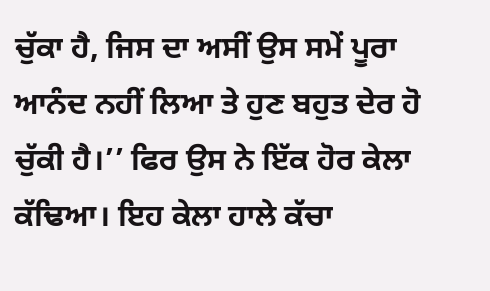ਚੁੱਕਾ ਹੈ, ਜਿਸ ਦਾ ਅਸੀਂ ਉਸ ਸਮੇਂ ਪੂਰਾ ਆਨੰਦ ਨਹੀਂ ਲਿਆ ਤੇ ਹੁਣ ਬਹੁਤ ਦੇਰ ਹੋ ਚੁੱਕੀ ਹੈ।’’ ਫਿਰ ਉਸ ਨੇ ਇੱਕ ਹੋਰ ਕੇਲਾ ਕੱਢਿਆ। ਇਹ ਕੇਲਾ ਹਾਲੇ ਕੱਚਾ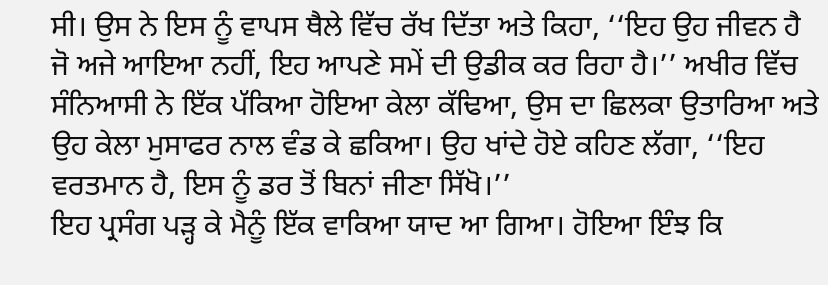ਸੀ। ਉਸ ਨੇ ਇਸ ਨੂੰ ਵਾਪਸ ਥੈਲੇ ਵਿੱਚ ਰੱਖ ਦਿੱਤਾ ਅਤੇ ਕਿਹਾ, ‘‘ਇਹ ਉਹ ਜੀਵਨ ਹੈ ਜੋ ਅਜੇ ਆਇਆ ਨਹੀਂ, ਇਹ ਆਪਣੇ ਸਮੇਂ ਦੀ ਉਡੀਕ ਕਰ ਰਿਹਾ ਹੈ।’’ ਅਖੀਰ ਵਿੱਚ ਸੰਨਿਆਸੀ ਨੇ ਇੱਕ ਪੱਕਿਆ ਹੋਇਆ ਕੇਲਾ ਕੱਢਿਆ, ਉਸ ਦਾ ਛਿਲਕਾ ਉਤਾਰਿਆ ਅਤੇ ਉਹ ਕੇਲਾ ਮੁਸਾਫਰ ਨਾਲ ਵੰਡ ਕੇ ਛਕਿਆ। ਉਹ ਖਾਂਦੇ ਹੋਏ ਕਹਿਣ ਲੱਗਾ, ‘‘ਇਹ ਵਰਤਮਾਨ ਹੈ, ਇਸ ਨੂੰ ਡਰ ਤੋਂ ਬਿਨਾਂ ਜੀਣਾ ਸਿੱਖੋ।’’
ਇਹ ਪ੍ਰਸੰਗ ਪੜ੍ਹ ਕੇ ਮੈਨੂੰ ਇੱਕ ਵਾਕਿਆ ਯਾਦ ਆ ਗਿਆ। ਹੋਇਆ ਇੰਝ ਕਿ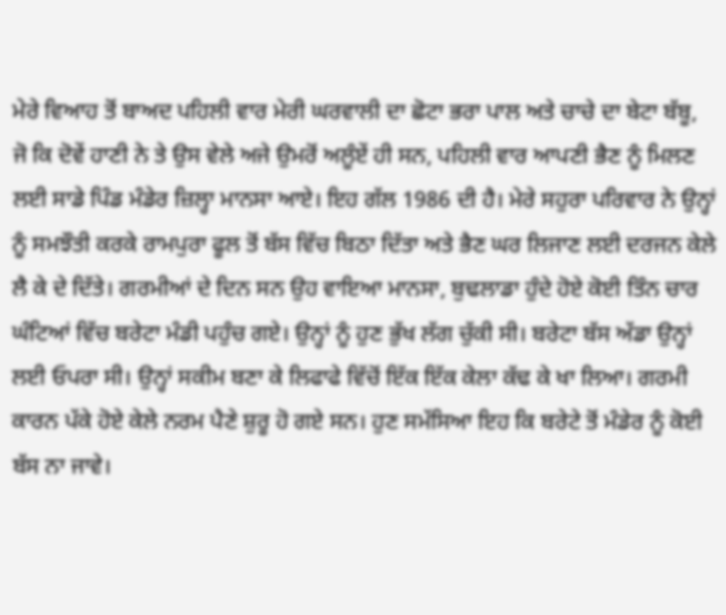ਮੇਰੇ ਵਿਆਹ ਤੋਂ ਬਾਅਦ ਪਹਿਲੀ ਵਾਰ ਮੇਰੀ ਘਰਵਾਲੀ ਦਾ ਛੋਟਾ ਭਰਾ ਪਾਲ ਅਤੇ ਚਾਚੇ ਦਾ ਬੇਟਾ ਬੱਬੂ, ਜੋ ਕਿ ਦੋਵੇਂ ਹਾਣੀ ਨੇ ਤੇ ਉਸ ਵੇਲੇ ਅਜੇ ਉਮਰੋਂ ਅਲੂੰਏਂ ਹੀ ਸਨ, ਪਹਿਲੀ ਵਾਰ ਆਪਣੀ ਭੈਣ ਨੂੰ ਮਿਲਣ ਲਈ ਸਾਡੇ ਪਿੰਡ ਮੰਡੇਰ ਜ਼ਿਲ੍ਹਾ ਮਾਨਸਾ ਆਏ। ਇਹ ਗੱਲ 1986 ਦੀ ਹੈ। ਮੇਰੇ ਸਹੁਰਾ ਪਰਿਵਾਰ ਨੇ ਉਨ੍ਹਾਂ ਨੂੰ ਸਮਝੌਤੀ ਕਰਕੇ ਰਾਮਪੁਰਾ ਫੂਲ ਤੋਂ ਬੱਸ ਵਿੱਚ ਬਿਠਾ ਦਿੱਤਾ ਅਤੇ ਭੈਣ ਘਰ ਲਿਜਾਣ ਲਈ ਦਰਜਨ ਕੇਲੇ ਲੈ ਕੇ ਦੇ ਦਿੱਤੇ। ਗਰਮੀਆਂ ਦੇ ਦਿਨ ਸਨ ਉਹ ਵਾਇਆ ਮਾਨਸਾ, ਬੁਢਲਾਡਾ ਹੁੰਦੇ ਹੋਏ ਕੋਈ ਤਿੰਨ ਚਾਰ ਘੰਟਿਆਂ ਵਿੱਚ ਬਰੇਟਾ ਮੰਡੀ ਪਹੁੰਚ ਗਏ। ਉਨ੍ਹਾਂ ਨੂੰ ਹੁਣ ਭੁੱਖ ਲੱਗ ਚੁੱਕੀ ਸੀ। ਬਰੇਟਾ ਬੱਸ ਅੱਡਾ ਉਨ੍ਹਾਂ ਲਈ ਓਪਰਾ ਸੀ। ਉਨ੍ਹਾਂ ਸਕੀਮ ਬਣਾ ਕੇ ਲਿਫਾਫੇ ਵਿੱਚੋਂ ਇੱਕ ਇੱਕ ਕੇਲਾ ਕੱਢ ਕੇ ਖਾ ਲਿਆ। ਗਰਮੀ ਕਾਰਨ ਪੱਕੇ ਹੋਏ ਕੇਲੇ ਨਰਮ ਪੈਣੇ ਸ਼ੁਰੂ ਹੋ ਗਏ ਸਨ। ਹੁਣ ਸਮੱਸਿਆ ਇਹ ਕਿ ਬਰੇਟੇ ਤੋਂ ਮੰਡੇਰ ਨੂੰ ਕੋਈ ਬੱਸ ਨਾ ਜਾਵੇ।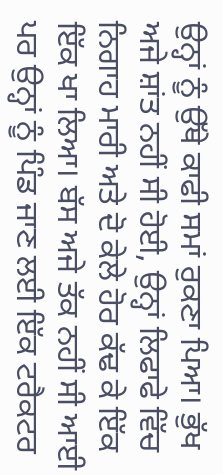ਉਨ੍ਹਾਂ ਨੂੰ ਉੱਥੇ ਕਾਫੀ ਸਮਾਂ ਰੁਕਣਾ ਪਿਆ। ਭੁੱਖ ਅਜੇ ਸ਼ਾਂਤ ਨਹੀਂ ਸੀ ਹੋਈ, ਉਨ੍ਹਾਂ ਲਿਫਾਫੇ ਵਿੱਚ ਨਿਗਾਹ ਮਾਰੀ ਅਤੇ ਦੋ ਕੇਲੇ ਹੋਰ ਕੱਢ ਕੇ ਇੱਕ ਇੱਕ ਖਾ ਲਿਆ। ਬੱਸ ਅਜੇ ਤੱਕ ਨਹੀਂ ਸੀ ਆਈ ਪਰ ਉਨ੍ਹਾਂ ਨੂੰ ਪਿੰਡ ਜਾਣ ਲਈ ਇੱਕ ਟਰੈਕਟਰ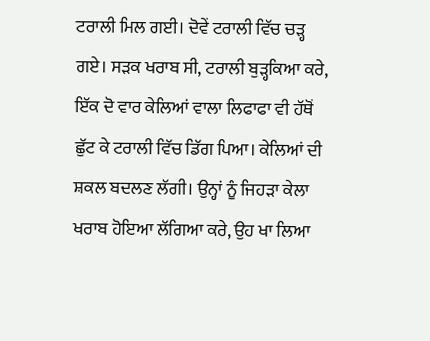ਟਰਾਲੀ ਮਿਲ ਗਈ। ਦੋਵੇਂ ਟਰਾਲੀ ਵਿੱਚ ਚੜ੍ਹ ਗਏ। ਸੜਕ ਖਰਾਬ ਸੀ, ਟਰਾਲੀ ਬੁੜ੍ਹਕਿਆ ਕਰੇ, ਇੱਕ ਦੋ ਵਾਰ ਕੇਲਿਆਂ ਵਾਲਾ ਲਿਫਾਫਾ ਵੀ ਹੱਥੋਂ ਛੁੱਟ ਕੇ ਟਰਾਲੀ ਵਿੱਚ ਡਿੱਗ ਪਿਆ। ਕੇਲਿਆਂ ਦੀ ਸ਼ਕਲ ਬਦਲਣ ਲੱਗੀ। ਉਨ੍ਹਾਂ ਨੂੰ ਜਿਹੜਾ ਕੇਲਾ ਖਰਾਬ ਹੋਇਆ ਲੱਗਿਆ ਕਰੇ, ਉਹ ਖਾ ਲਿਆ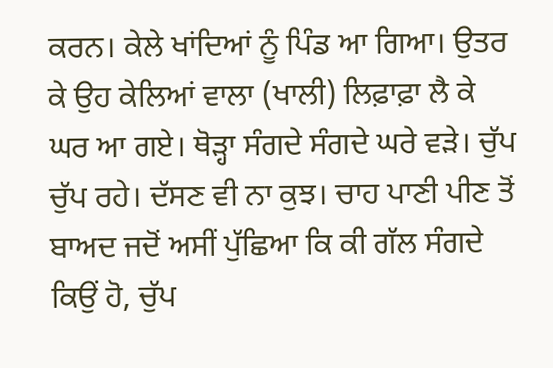ਕਰਨ। ਕੇਲੇ ਖਾਂਦਿਆਂ ਨੂੰ ਪਿੰਡ ਆ ਗਿਆ। ਉਤਰ ਕੇ ਉਹ ਕੇਲਿਆਂ ਵਾਲਾ (ਖਾਲੀ) ਲਿਫ਼ਾਫ਼ਾ ਲੈ ਕੇ ਘਰ ਆ ਗਏ। ਥੋੜ੍ਹਾ ਸੰਗਦੇ ਸੰਗਦੇ ਘਰੇ ਵੜੇ। ਚੁੱਪ ਚੁੱਪ ਰਹੇ। ਦੱਸਣ ਵੀ ਨਾ ਕੁਝ। ਚਾਹ ਪਾਣੀ ਪੀਣ ਤੋਂ ਬਾਅਦ ਜਦੋਂ ਅਸੀਂ ਪੁੱਛਿਆ ਕਿ ਕੀ ਗੱਲ ਸੰਗਦੇ ਕਿਉਂ ਹੋ, ਚੁੱਪ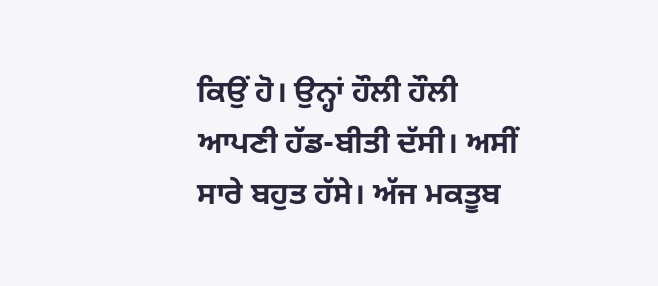ਕਿਉਂ ਹੋ। ਉਨ੍ਹਾਂ ਹੌਲੀ ਹੌਲੀ ਆਪਣੀ ਹੱਡ-ਬੀਤੀ ਦੱਸੀ। ਅਸੀਂ ਸਾਰੇ ਬਹੁਤ ਹੱਸੇ। ਅੱਜ ਮਕਤੂਬ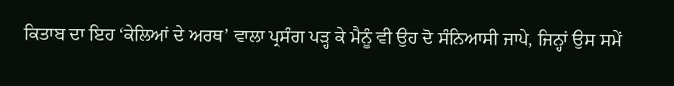ਕਿਤਾਬ ਦਾ ਇਹ ‘ਕੇਲਿਆਂ ਦੇ ਅਰਥ’ ਵਾਲਾ ਪ੍ਰਸੰਗ ਪੜ੍ਹ ਕੇ ਮੈਨੂੰ ਵੀ ਉਹ ਦੋ ਸੰਨਿਆਸੀ ਜਾਪੇ, ਜਿਨ੍ਹਾਂ ਉਸ ਸਮੇਂ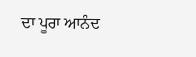ਦਾ ਪੂਰਾ ਆਨੰਦ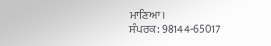ਮਾਣਿਆ।
ਸੰਪਰਕ: 98144-65017